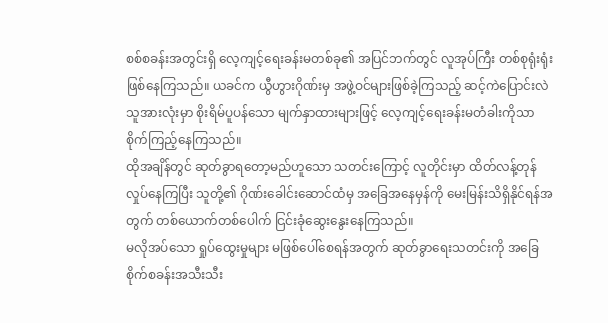စစ်စခန်းအတွင်းရှိ လေ့ကျင့်ရေးခန်းမတစ်ခု၏ အပြင်ဘက်တွင် လူအုပ်ကြီး တစ်စုရုံးရုံး ဖြစ်နေကြသည်။ ယခင်က ယွီဟွားဂိုဏ်းမှ အဖွဲ့ဝင်များဖြစ်ခဲ့ကြသည့် ဆင့်ကဲပြောင်းလဲသူအားလုံးမှာ စိုးရိမ်ပူပန်သော မျက်နှာထားများဖြင့် လေ့ကျင့်ရေးခန်းမတံခါးကိုသာ စိုက်ကြည့်နေကြသည်။
ထိုအချိန်တွင် ဆုတ်ခွာရတော့မည်ဟူသော သတင်းကြောင့် လူတိုင်းမှာ ထိတ်လန့်တုန်လှုပ်နေကြပြီး သူတို့၏ ဂိုဏ်းခေါင်းဆောင်ထံမှ အခြေအနေမှန်ကို မေးမြန်းသိရှိနိုင်ရန်အတွက် တစ်ယောက်တစ်ပေါက် ငြင်းခုံဆွေးနွေးနေကြသည်။
မလိုအပ်သော ရှုပ်ထွေးမှုများ မဖြစ်ပေါ်စေရန်အတွက် ဆုတ်ခွာရေးသတင်းကို အခြေစိုက်စခန်းအသီးသီး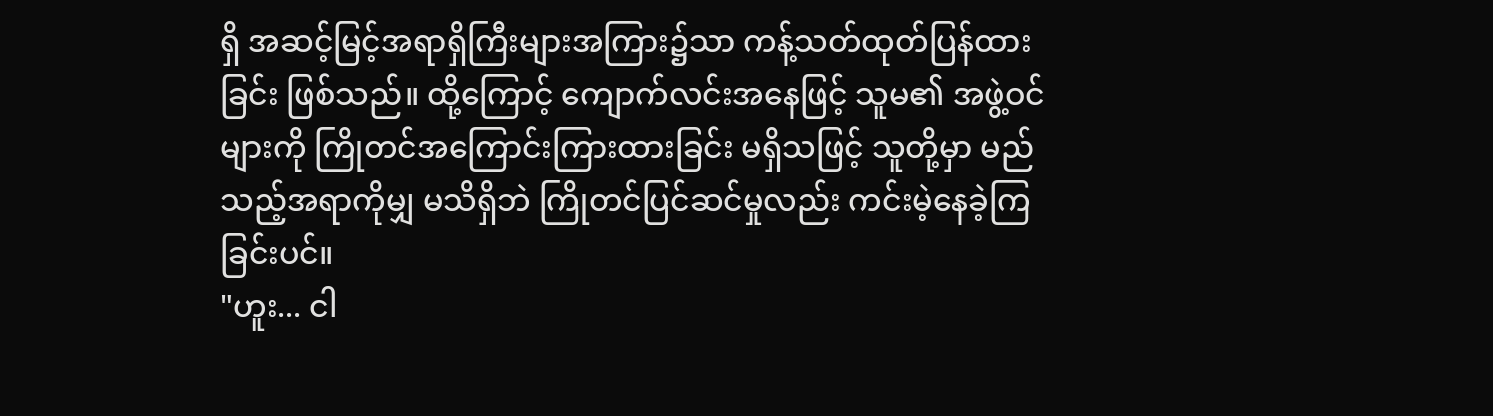ရှိ အဆင့်မြင့်အရာရှိကြီးများအကြား၌သာ ကန့်သတ်ထုတ်ပြန်ထားခြင်း ဖြစ်သည်။ ထို့ကြောင့် ကျောက်လင်းအနေဖြင့် သူမ၏ အဖွဲ့ဝင်များကို ကြိုတင်အကြောင်းကြားထားခြင်း မရှိသဖြင့် သူတို့မှာ မည်သည့်အရာကိုမျှ မသိရှိဘဲ ကြိုတင်ပြင်ဆင်မှုလည်း ကင်းမဲ့နေခဲ့ကြခြင်းပင်။
"ဟူး... ငါ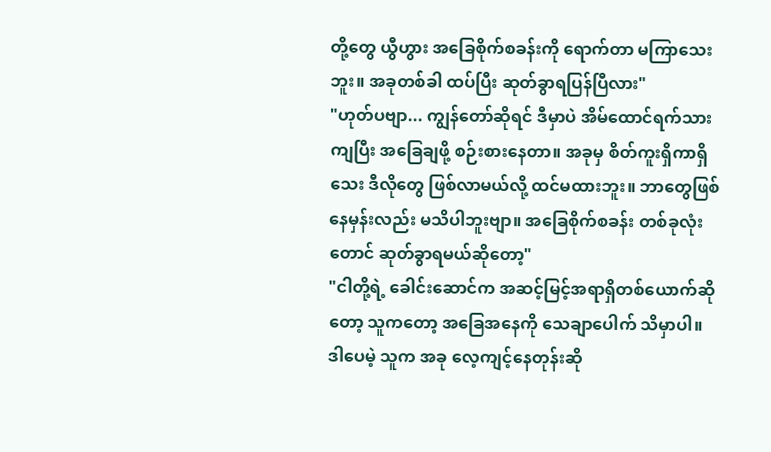တို့တွေ ယွီဟွား အခြေစိုက်စခန်းကို ရောက်တာ မကြာသေးဘူး။ အခုတစ်ခါ ထပ်ပြီး ဆုတ်ခွာရပြန်ပြီလား"
"ဟုတ်ပဗျာ... ကျွန်တော်ဆိုရင် ဒီမှာပဲ အိမ်ထောင်ရက်သားကျပြီး အခြေချဖို့ စဉ်းစားနေတာ။ အခုမှ စိတ်ကူးရှိကာရှိသေး ဒီလိုတွေ ဖြစ်လာမယ်လို့ ထင်မထားဘူး။ ဘာတွေဖြစ်နေမှန်းလည်း မသိပါဘူးဗျာ။ အခြေစိုက်စခန်း တစ်ခုလုံးတောင် ဆုတ်ခွာရမယ်ဆိုတော့"
"ငါတို့ရဲ့ ခေါင်းဆောင်က အဆင့်မြင့်အရာရှိတစ်ယောက်ဆိုတော့ သူကတော့ အခြေအနေကို သေချာပေါက် သိမှာပါ။ ဒါပေမဲ့ သူက အခု လေ့ကျင့်နေတုန်းဆို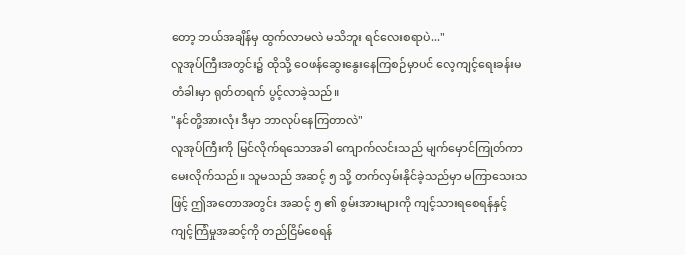တော့ ဘယ်အချိန်မှ ထွက်လာမလဲ မသိဘူး ရင်လေးစရာပဲ..."
လူအုပ်ကြီးအတွင်း၌ ထိုသို့ ဝေဖန်ဆွေးနွေးနေကြစဉ်မှာပင် လေ့ကျင့်ရေးခန်းမတံခါးမှာ ရုတ်တရက် ပွင့်လာခဲ့သည်။
"နင်တို့အားလုံး ဒီမှာ ဘာလုပ်နေကြတာလဲ"
လူအုပ်ကြီးကို မြင်လိုက်ရသောအခါ ကျောက်လင်းသည် မျက်မှောင်ကြုတ်ကာ မေးလိုက်သည်။ သူမသည် အဆင့် ၅ သို့ တက်လှမ်းနိုင်ခဲ့သည်မှာ မကြာသေးသဖြင့် ဤအတောအတွင်း အဆင့် ၅ ၏ စွမ်းအားများကို ကျင့်သားရစေရန်နှင့် ကျင့်ကြံမှုအဆင့်ကို တည်ငြိမ်စေရန်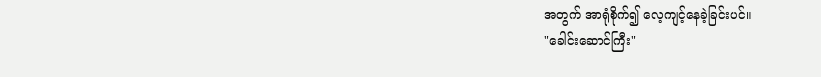အတွက် အာရုံစိုက်၍ လေ့ကျင့်နေခဲ့ခြင်းပင်။
"ခေါင်းဆောင်ကြီး"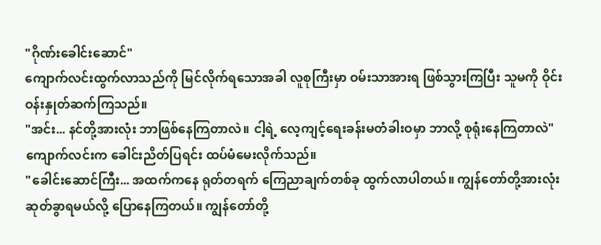"ဂိုဏ်းခေါင်းဆောင်"
ကျောက်လင်းထွက်လာသည်ကို မြင်လိုက်ရသောအခါ လူစုကြီးမှာ ဝမ်းသာအားရ ဖြစ်သွားကြပြီး သူမကို ဝိုင်းဝန်းနှုတ်ဆက်ကြသည်။
"အင်း... နင်တို့အားလုံး ဘာဖြစ်နေကြတာလဲ။ ငါ့ရဲ့ လေ့ကျင့်ရေးခန်းမတံခါးဝမှာ ဘာလို့ စုရုံးနေကြတာလဲ"
ကျောက်လင်းက ခေါင်းညိတ်ပြရင်း ထပ်မံမေးလိုက်သည်။
"ခေါင်းဆောင်ကြီး... အထက်ကနေ ရုတ်တရက် ကြေညာချက်တစ်ခု ထွက်လာပါတယ်။ ကျွန်တော်တို့အားလုံး ဆုတ်ခွာရမယ်လို့ ပြောနေကြတယ်။ ကျွန်တော်တို့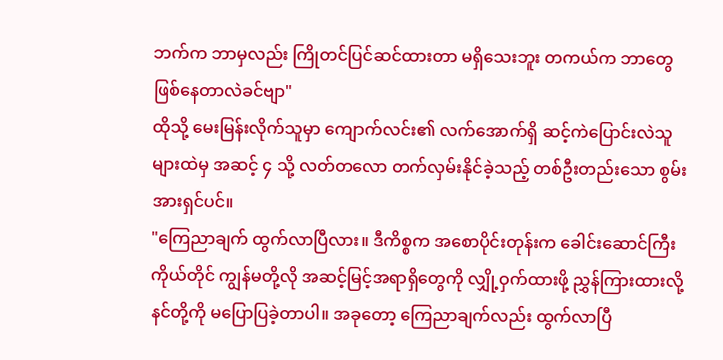ဘက်က ဘာမှလည်း ကြိုတင်ပြင်ဆင်ထားတာ မရှိသေးဘူး တကယ်က ဘာတွေဖြစ်နေတာလဲခင်ဗျာ"
ထိုသို့ မေးမြန်းလိုက်သူမှာ ကျောက်လင်း၏ လက်အောက်ရှိ ဆင့်ကဲပြောင်းလဲသူများထဲမှ အဆင့် ၄ သို့ လတ်တလော တက်လှမ်းနိုင်ခဲ့သည့် တစ်ဦးတည်းသော စွမ်းအားရှင်ပင်။
"ကြေညာချက် ထွက်လာပြီလား။ ဒီကိစ္စက အစောပိုင်းတုန်းက ခေါင်းဆောင်ကြီးကိုယ်တိုင် ကျွန်မတို့လို အဆင့်မြင့်အရာရှိတွေကို လျှို့ဝှက်ထားဖို့ ညွှန်ကြားထားလို့ နင်တို့ကို မပြောပြခဲ့တာပါ။ အခုတော့ ကြေညာချက်လည်း ထွက်လာပြီ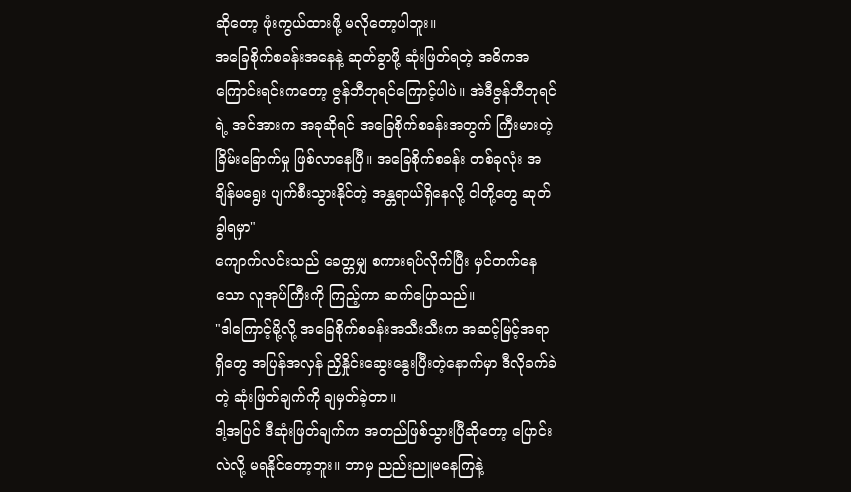ဆိုတော့ ဖုံးကွယ်ထားဖို့ မလိုတော့ပါဘူး။
အခြေစိုက်စခန်းအနေနဲ့ ဆုတ်ခွာဖို့ ဆုံးဖြတ်ရတဲ့ အဓိကအကြောင်းရင်းကတော့ ဇွန်ဘီဘုရင်ကြောင့်ပါပဲ။ အဲဒီဇွန်ဘီဘုရင်ရဲ့ အင်အားက အခုဆိုရင် အခြေစိုက်စခန်းအတွက် ကြီးမားတဲ့ ခြိမ်းခြောက်မှု ဖြစ်လာနေပြီ။ အခြေစိုက်စခန်း တစ်ခုလုံး အချိန်မရွေး ပျက်စီးသွားနိုင်တဲ့ အန္တရာယ်ရှိနေလို့ ငါတို့တွေ ဆုတ်ခွါရမှာ"
ကျောက်လင်းသည် ခေတ္တမျှ စကားရပ်လိုက်ပြီး မှင်တက်နေသော လူအုပ်ကြီးကို ကြည့်ကာ ဆက်ပြောသည်။
"ဒါကြောင့်မို့လို့ အခြေစိုက်စခန်းအသီးသီးက အဆင့်မြင့်အရာရှိတွေ အပြန်အလှန် ညှိနှိုင်းဆွေးနွေးပြီးတဲ့နောက်မှာ ဒီလိုခက်ခဲတဲ့ ဆုံးဖြတ်ချက်ကို ချမှတ်ခဲ့တာ။
ဒါ့အပြင် ဒီဆုံးဖြတ်ချက်က အတည်ဖြစ်သွားပြီဆိုတော့ ပြောင်းလဲလို့ မရနိုင်တော့ဘူး။ ဘာမှ ညည်းညူမနေကြနဲ့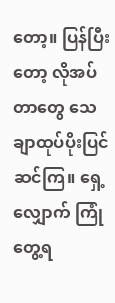တော့။ ပြန်ပြီးတော့ လိုအပ်တာတွေ သေချာထုပ်ပိုးပြင်ဆင်ကြ။ ရှေ့လျှောက် ကြုံတွေ့ရ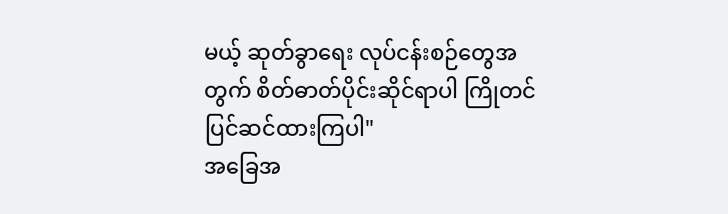မယ့် ဆုတ်ခွာရေး လုပ်ငန်းစဉ်တွေအတွက် စိတ်ဓာတ်ပိုင်းဆိုင်ရာပါ ကြိုတင်ပြင်ဆင်ထားကြပါ"
အခြေအ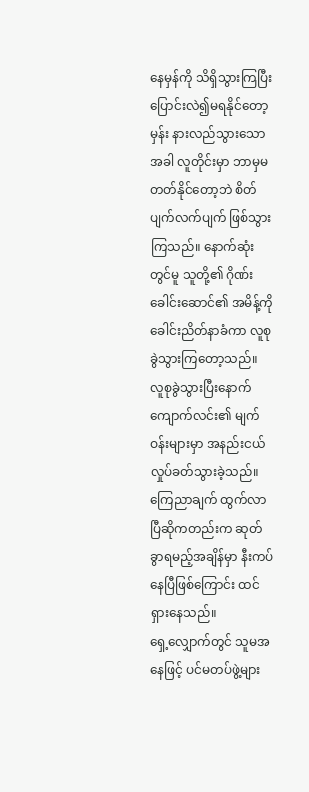နေမှန်ကို သိရှိသွားကြပြီး ပြောင်းလဲ၍မရနိုင်တော့မှန်း နားလည်သွားသောအခါ လူတိုင်းမှာ ဘာမှမတတ်နိုင်တော့ဘဲ စိတ်ပျက်လက်ပျက် ဖြစ်သွားကြသည်။ နောက်ဆုံးတွင်မူ သူတို့၏ ဂိုဏ်းခေါင်းဆောင်၏ အမိန့်ကို ခေါင်းညိတ်နာခံကာ လူစုခွဲသွားကြတော့သည်။
လူစုခွဲသွားပြီးနောက် ကျောက်လင်း၏ မျက်ဝန်းများမှာ အနည်းငယ် လှုပ်ခတ်သွားခဲ့သည်။ ကြေညာချက် ထွက်လာပြီဆိုကတည်းက ဆုတ်ခွာရမည့်အချိန်မှာ နီးကပ်နေပြီဖြစ်ကြောင်း ထင်ရှားနေသည်။
ရှေ့လျှောက်တွင် သူမအနေဖြင့် ပင်မတပ်ဖွဲ့များ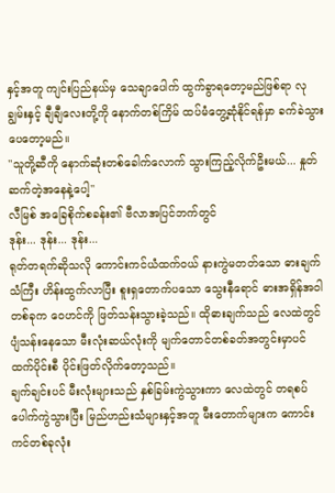နှင့်အတူ ကျင်းပြည်နယ်မှ သေချာပေါက် ထွက်ခွာရတော့မည်ဖြစ်ရာ လုချွမ်းနှင့် ချီချီလေးတို့ကို နောက်တစ်ကြိမ် ထပ်မံတွေ့ဆုံနိုင်ရန်မှာ ခက်ခဲသွားပေတော့မည်။
"သူတို့ဆီကို နောက်ဆုံးတစ်ခေါက်လောက် သွားကြည့်လိုက်ဦးမယ်... နှုတ်ဆက်တဲ့အနေနဲ့ပေါ့"
လီမြစ် အခြေစိုက်စခန်း၏ ဗီလာအပြင်ဘက်တွင်
ဒုန်း... ဒုန်း... ဒုန်း...
ရုတ်တရက်ဆိုသလို ကောင်းကင်ယံထက်ဝယ် နားကွဲမတတ်သော ဓားချက်သံကြီး ဟိန်းထွက်လာပြီး စူးရှတောက်ပသော သွေးနီရောင် ဓားအရှိန်အဝါတစ်ခုက ဝေဟင်ကို ဖြတ်သန်းသွားခဲ့သည်။ ထိုဓားချက်သည် လေထဲတွင် ပျံသန်းနေသော မီးလုံးဆယ်လုံးကို မျက်တောင်တစ်ခတ်အတွင်းမှာပင် ထက်ပိုင်းစီ ပိုင်းဖြတ်လိုက်တော့သည်။
ချက်ချင်းပင် မီးလုံးများသည် နှစ်ခြမ်းကွဲသွားကာ လေထဲတွင် တရစပ် ပေါက်ကွဲသွားပြီး မြည်ဟည်းသံများနှင့်အတူ မီးတောက်များက ကောင်းကင်တစ်ခုလုံး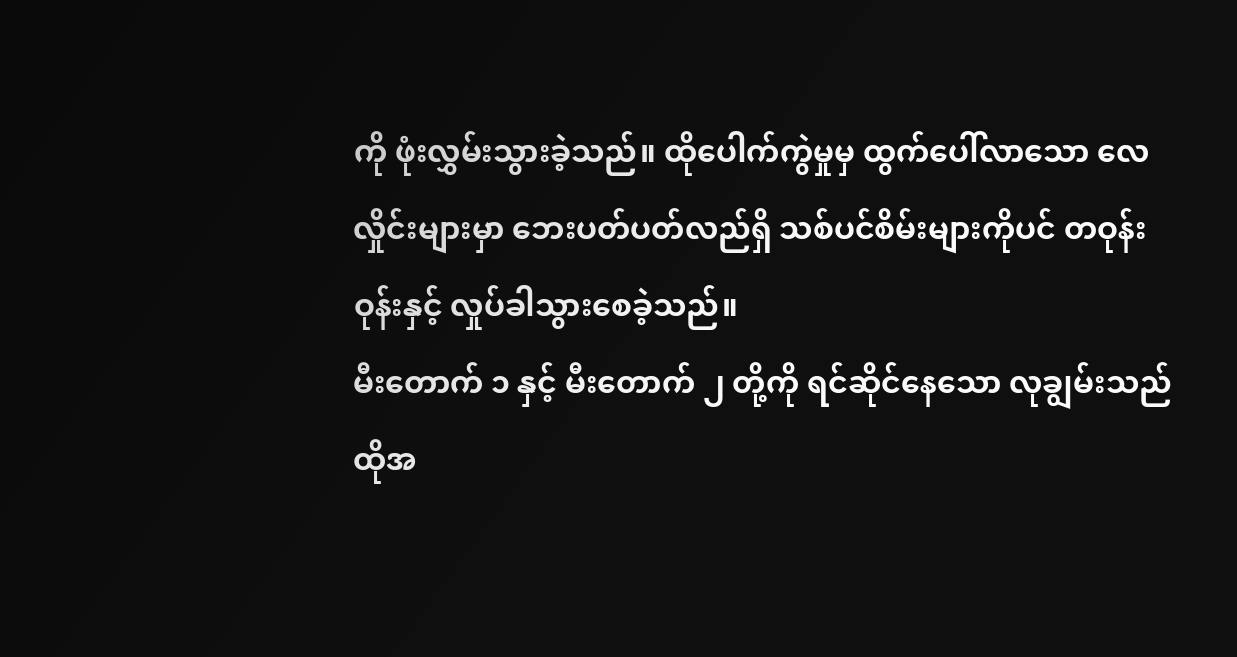ကို ဖုံးလွှမ်းသွားခဲ့သည်။ ထိုပေါက်ကွဲမှုမှ ထွက်ပေါ်လာသော လေလှိုင်းများမှာ ဘေးပတ်ပတ်လည်ရှိ သစ်ပင်စိမ်းများကိုပင် တဝုန်းဝုန်းနှင့် လှုပ်ခါသွားစေခဲ့သည်။
မီးတောက် ၁ နှင့် မီးတောက် ၂ တို့ကို ရင်ဆိုင်နေသော လုချွမ်းသည် ထိုအ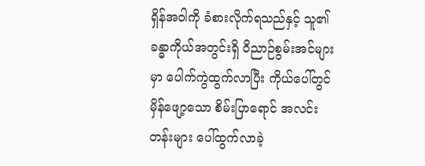ရှိန်အဝါကို ခံစားလိုက်ရသည်နှင့် သူ၏ ခန္ဓာကိုယ်အတွင်းရှိ ဝိညာဉ်စွမ်းအင်များမှာ ပေါက်ကွဲထွက်လာပြီး ကိုယ်ပေါ်တွင် မှိန်ဖျော့သော စိမ်းပြာရောင် အလင်းတန်းများ ပေါ်ထွက်လာခဲ့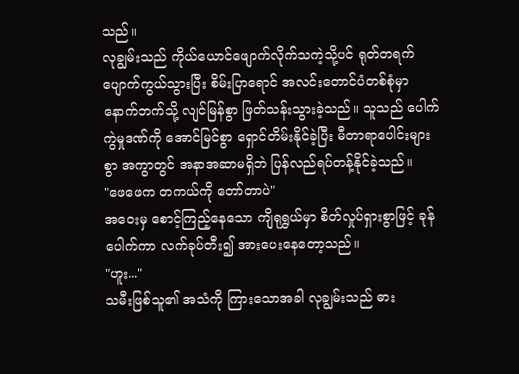သည်။
လုချွမ်းသည် ကိုယ်ယောင်ဖျောက်လိုက်သကဲ့သို့ပင် ရုတ်တရက် ပျောက်ကွယ်သွားပြီး စိမ်းပြာရောင် အလင်းတောင်ပံတစ်စုံမှာ နောက်ဘက်သို့ လျင်မြန်စွာ ဖြတ်သန်းသွားခဲ့သည်။ သူသည် ပေါက်ကွဲမှုဒဏ်ကို အောင်မြင်စွာ ရှောင်တိမ်းနိုင်ခဲ့ပြီး မီတာရာပေါင်းများစွာ အကွာတွင် အနာအဆာမရှိဘဲ ပြန်လည်ရပ်တန့်နိုင်ခဲ့သည်။
"ဖေဖေက တကယ်ကို တော်တာပဲ"
အဝေးမှ စောင့်ကြည့်နေသော ကျိရုရွှယ်မှာ စိတ်လှုပ်ရှားစွာဖြင့် ခုန်ပေါက်ကာ လက်ခုပ်တီး၍ အားပေးနေတော့သည်။
"ဟူး..."
သမီးဖြစ်သူ၏ အသံကို ကြားသောအခါ လုချွမ်းသည် ဓား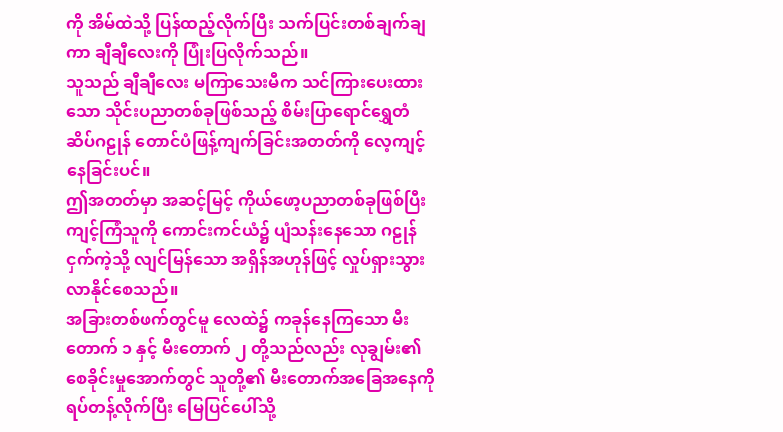ကို အိမ်ထဲသို့ ပြန်ထည့်လိုက်ပြီး သက်ပြင်းတစ်ချက်ချကာ ချီချီလေးကို ပြုံးပြလိုက်သည်။
သူသည် ချီချီလေး မကြာသေးမီက သင်ကြားပေးထားသော သိုင်းပညာတစ်ခုဖြစ်သည့် စိမ်းပြာရောင်ရွှေတံဆိပ်ဂဠုန် တောင်ပံဖြန့်ကျက်ခြင်းအတတ်ကို လေ့ကျင့်နေခြင်းပင်။
ဤအတတ်မှာ အဆင့်မြင့် ကိုယ်ဖော့ပညာတစ်ခုဖြစ်ပြီး ကျင့်ကြံသူကို ကောင်းကင်ယံ၌ ပျံသန်းနေသော ဂဠုန်ငှက်ကဲ့သို့ လျင်မြန်သော အရှိန်အဟုန်ဖြင့် လှုပ်ရှားသွားလာနိုင်စေသည်။
အခြားတစ်ဖက်တွင်မူ လေထဲ၌ ကခုန်နေကြသော မီးတောက် ၁ နှင့် မီးတောက် ၂ တို့သည်လည်း လုချွမ်း၏ စေခိုင်းမှုအောက်တွင် သူတို့၏ မီးတောက်အခြေအနေကို ရပ်တန့်လိုက်ပြီး မြေပြင်ပေါ်သို့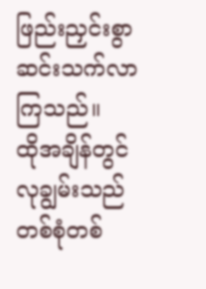ဖြည်းညှင်းစွာ ဆင်းသက်လာကြသည်။
ထိုအချိန်တွင် လုချွမ်းသည် တစ်စုံတစ်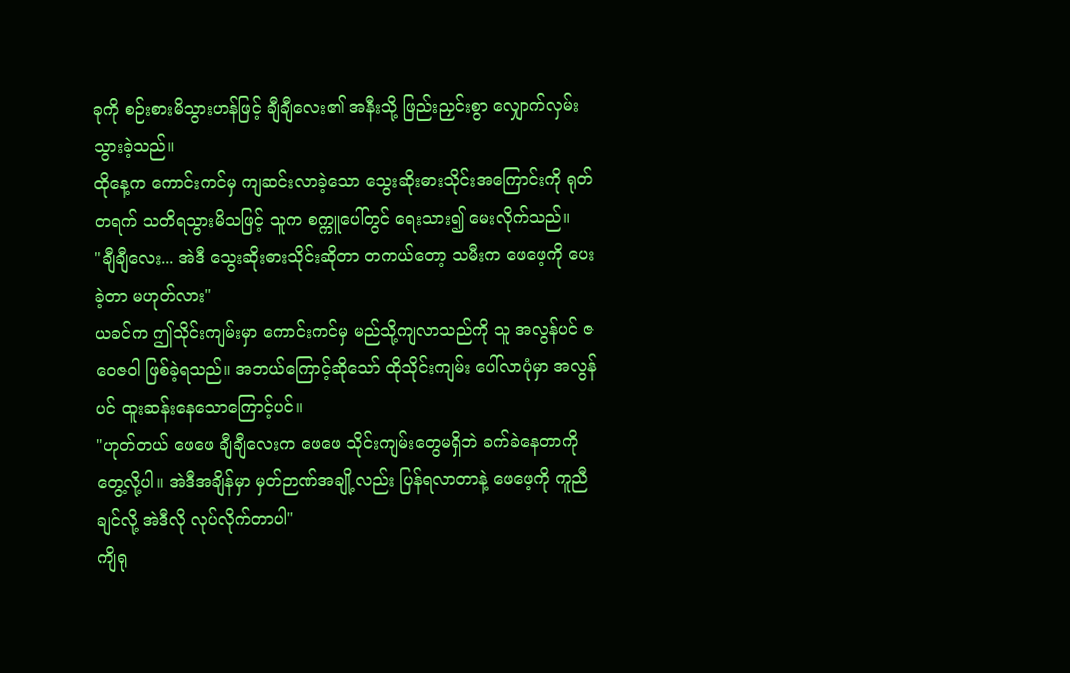ခုကို စဉ်းစားမိသွားဟန်ဖြင့် ချီချီလေး၏ အနီးသို့ ဖြည်းညှင်းစွာ လျှောက်လှမ်းသွားခဲ့သည်။
ထိုနေ့က ကောင်းကင်မှ ကျဆင်းလာခဲ့သော သွေးဆိုးဓားသိုင်းအကြောင်းကို ရုတ်တရက် သတိရသွားမိသဖြင့် သူက စက္ကူပေါ်တွင် ရေးသား၍ မေးလိုက်သည်။
"ချီချီလေး... အဲဒီ သွေးဆိုးဓားသိုင်းဆိုတာ တကယ်တော့ သမီးက ဖေဖေ့ကို ပေးခဲ့တာ မဟုတ်လား"
ယခင်က ဤသိုင်းကျမ်းမှာ ကောင်းကင်မှ မည်သို့ကျလာသည်ကို သူ အလွန်ပင် ဇဝေဇဝါ ဖြစ်ခဲ့ရသည်။ အဘယ်ကြောင့်ဆိုသော် ထိုသိုင်းကျမ်း ပေါ်လာပုံမှာ အလွန်ပင် ထူးဆန်းနေသောကြောင့်ပင်။
"ဟုတ်တယ် ဖေဖေ ချီချီလေးက ဖေဖေ သိုင်းကျမ်းတွေမရှိဘဲ ခက်ခဲနေတာကို တွေ့လို့ပါ။ အဲဒီအချိန်မှာ မှတ်ဉာဏ်အချို့လည်း ပြန်ရလာတာနဲ့ ဖေဖေ့ကို ကူညီချင်လို့ အဲဒီလို လုပ်လိုက်တာပါ"
ကျိရု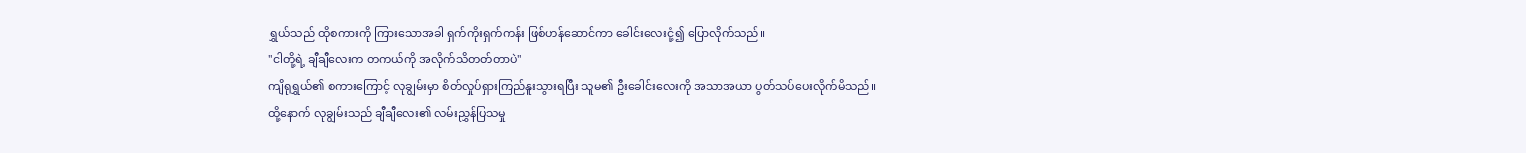ရွှယ်သည် ထိုစကားကို ကြားသောအခါ ရှက်ကိုးရှက်ကန်း ဖြစ်ဟန်ဆောင်ကာ ခေါင်းလေးငုံ့၍ ပြောလိုက်သည်။
"ငါတို့ရဲ့ ချီချီလေးက တကယ်ကို အလိုက်သိတတ်တာပဲ"
ကျိရုရွှယ်၏ စကားကြောင့် လုချွမ်းမှာ စိတ်လှုပ်ရှားကြည်နူးသွားရပြီး သူမ၏ ဦးခေါင်းလေးကို အသာအယာ ပွတ်သပ်ပေးလိုက်မိသည်။
ထို့နောက် လုချွမ်းသည် ချီချီလေး၏ လမ်းညွှန်ပြသမှု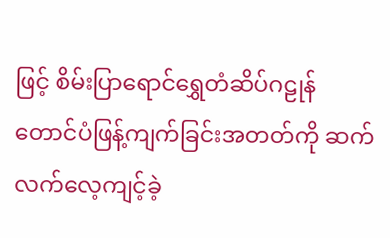ဖြင့် စိမ်းပြာရောင်ရွှေတံဆိပ်ဂဠုန် တောင်ပံဖြန့်ကျက်ခြင်းအတတ်ကို ဆက်လက်လေ့ကျင့်ခဲ့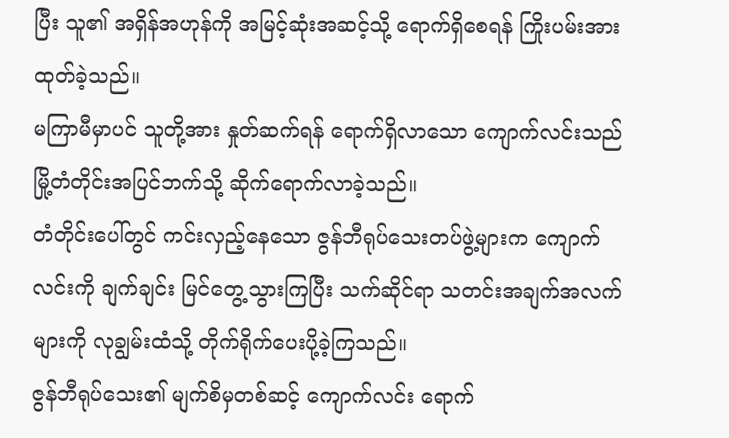ပြီး သူ၏ အရှိန်အဟုန်ကို အမြင့်ဆုံးအဆင့်သို့ ရောက်ရှိစေရန် ကြိုးပမ်းအားထုတ်ခဲ့သည်။
မကြာမီမှာပင် သူတို့အား နှုတ်ဆက်ရန် ရောက်ရှိလာသော ကျောက်လင်းသည် မြို့တံတိုင်းအပြင်ဘက်သို့ ဆိုက်ရောက်လာခဲ့သည်။
တံတိုင်းပေါ်တွင် ကင်းလှည့်နေသော ဇွန်ဘီရုပ်သေးတပ်ဖွဲ့များက ကျောက်လင်းကို ချက်ချင်း မြင်တွေ့သွားကြပြီး သက်ဆိုင်ရာ သတင်းအချက်အလက်များကို လုချွမ်းထံသို့ တိုက်ရိုက်ပေးပို့ခဲ့ကြသည်။
ဇွန်ဘီရုပ်သေး၏ မျက်စိမှတစ်ဆင့် ကျောက်လင်း ရောက်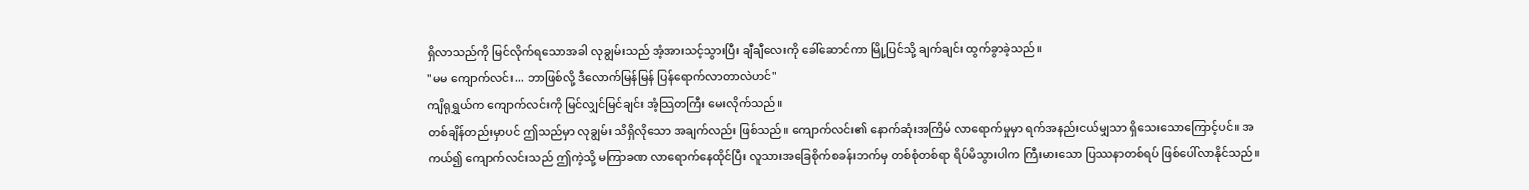ရှိလာသည်ကို မြင်လိုက်ရသောအခါ လုချွမ်းသည် အံ့အားသင့်သွားပြီး ချီချီလေးကို ခေါ်ဆောင်ကာ မြို့ပြင်သို့ ချက်ချင်း ထွက်ခွာခဲ့သည်။
"မမ ကျောက်လင်း... ဘာဖြစ်လို့ ဒီလောက်မြန်မြန် ပြန်ရောက်လာတာလဲဟင်"
ကျိရုရွှယ်က ကျောက်လင်းကို မြင်လျှင်မြင်ချင်း အံ့သြတကြီး မေးလိုက်သည်။
တစ်ချိန်တည်းမှာပင် ဤသည်မှာ လုချွမ်း သိရှိလိုသော အချက်လည်း ဖြစ်သည်။ ကျောက်လင်း၏ နောက်ဆုံးအကြိမ် လာရောက်မှုမှာ ရက်အနည်းငယ်မျှသာ ရှိသေးသောကြောင့်ပင်။ အကယ်၍ ကျောက်လင်းသည် ဤကဲ့သို့ မကြာခဏ လာရောက်နေထိုင်ပြီး လူသားအခြေစိုက်စခန်းဘက်မှ တစ်စုံတစ်ရာ ရိပ်မိသွားပါက ကြီးမားသော ပြဿနာတစ်ရပ် ဖြစ်ပေါ်လာနိုင်သည်။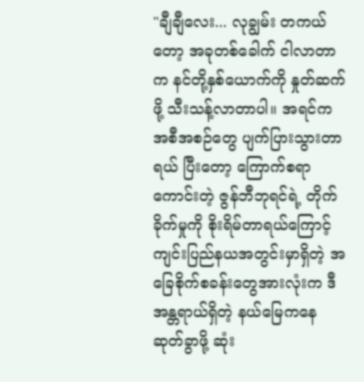"ချီချီလေး... လုချွမ်း တကယ်တော့ အခုတစ်ခေါက် ငါလာတာက နင်တို့နှစ်ယောက်ကို နှုတ်ဆက်ဖို့ သီးသန့်လာတာပါ။ အရင်က အစီအစဉ်တွေ ပျက်ပြားသွားတာရယ် ပြီးတော့ ကြောက်စရာကောင်းတဲ့ ဇွန်ဘီဘုရင်ရဲ့ တိုက်ခိုက်မှုကို စိုးရိမ်တာရယ်ကြောင့် ကျင်းပြည်နယအတွင်းမှာရှိတဲ့ အခြေစိုက်စခန်းတွေအားလုံးက ဒီအန္တရာယ်ရှိတဲ့ နယ်မြေကနေ ဆုတ်ခွာဖို့ ဆုံး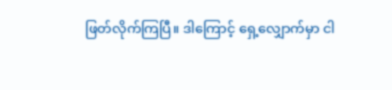ဖြတ်လိုက်ကြပြီ။ ဒါကြောင့် ရှေ့လျှောက်မှာ ငါ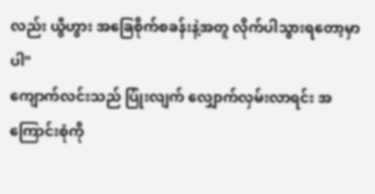လည်း ယွီဟွား အခြေစိုက်စခန်းနဲ့အတူ လိုက်ပါသွားရတော့မှာပါ"
ကျောက်လင်းသည် ပြုံးလျက် လျှောက်လှမ်းလာရင်း အကြောင်းစုံကို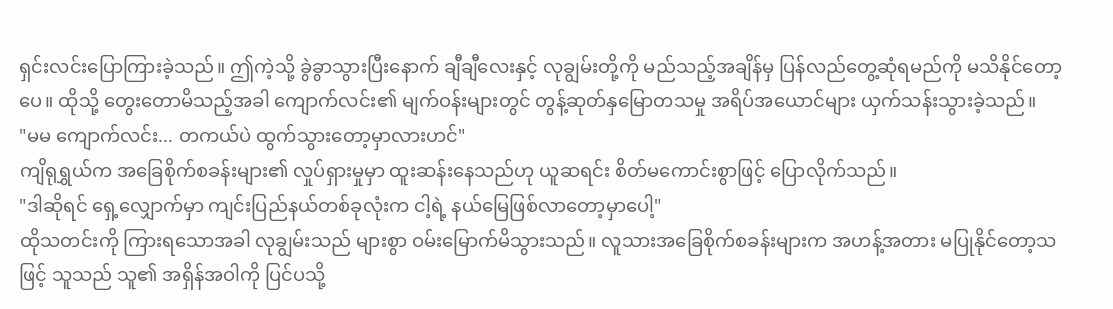ရှင်းလင်းပြောကြားခဲ့သည်။ ဤကဲ့သို့ ခွဲခွာသွားပြီးနောက် ချီချီလေးနှင့် လုချွမ်းတို့ကို မည်သည့်အချိန်မှ ပြန်လည်တွေ့ဆုံရမည်ကို မသိနိုင်တော့ပေ။ ထိုသို့ တွေးတောမိသည့်အခါ ကျောက်လင်း၏ မျက်ဝန်းများတွင် တွန့်ဆုတ်နှမြောတသမှု အရိပ်အယောင်များ ယှက်သန်းသွားခဲ့သည်။
"မမ ကျောက်လင်း... တကယ်ပဲ ထွက်သွားတော့မှာလားဟင်"
ကျိရုရွှယ်က အခြေစိုက်စခန်းများ၏ လှုပ်ရှားမှုမှာ ထူးဆန်းနေသည်ဟု ယူဆရင်း စိတ်မကောင်းစွာဖြင့် ပြောလိုက်သည်။
"ဒါဆိုရင် ရှေ့လျှောက်မှာ ကျင်းပြည်နယ်တစ်ခုလုံးက ငါ့ရဲ့ နယ်မြေဖြစ်လာတော့မှာပေါ့"
ထိုသတင်းကို ကြားရသောအခါ လုချွမ်းသည် များစွာ ဝမ်းမြောက်မိသွားသည်။ လူသားအခြေစိုက်စခန်းများက အဟန့်အတား မပြုနိုင်တော့သဖြင့် သူသည် သူ၏ အရှိန်အဝါကို ပြင်ပသို့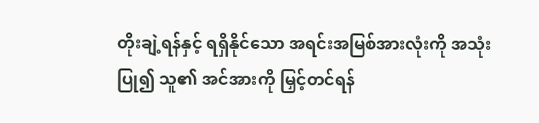တိုးချဲ့ရန်နှင့် ရရှိနိုင်သော အရင်းအမြစ်အားလုံးကို အသုံးပြု၍ သူ၏ အင်အားကို မြှင့်တင်ရန်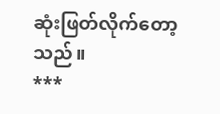ဆုံးဖြတ်လိုက်တော့သည်။
***